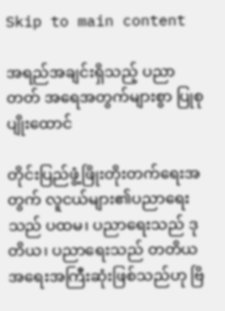Skip to main content

အရည်အချင်းရှိသည့် ပညာတတ် အရေအတွက်များစွာ ပြုစုပျိုးထောင်

တိုင်းပြည်ဖွံ့ဖြိုးတိုးတက်ရေးအတွက် လူငယ်များ၏ပညာရေးသည် ပထမ၊ ပညာရေးသည် ဒုတိယ၊ ပညာရေးသည် တတိယ အရေးအကြီးဆုံးဖြစ်သည်ဟု ဗြိ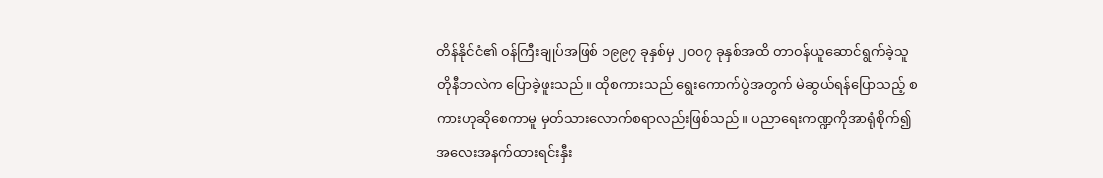တိန်နိုင်ငံ၏ ဝန်ကြီးချုပ်အဖြစ် ၁၉၉၇ ခုနှစ်မှ ၂၀၀၇ ခုနှစ်အထိ တာဝန်ယူဆောင်ရွက်ခဲ့သူ တိုနီဘလဲက ပြောခဲ့ဖူးသည်။ ထိုစကားသည် ရွေးကောက်ပွဲအတွက် မဲဆွယ်ရန်ပြောသည့် စကားဟုဆိုစေကာမူ မှတ်သားလောက်စရာလည်းဖြစ်သည်။ ပညာရေးကဏ္ဍကိုအာရုံစိုက်၍ အလေးအနက်ထားရင်းနှီး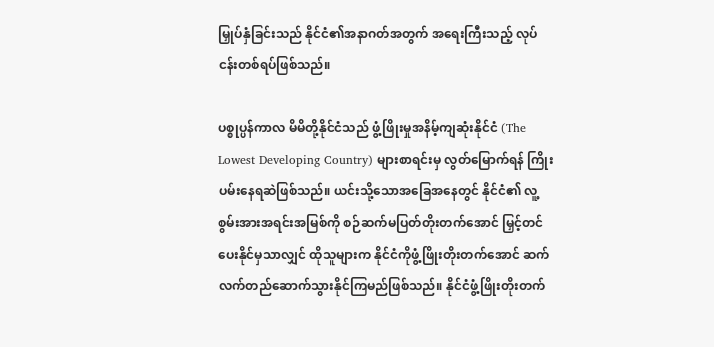မြှုပ်နှံခြင်းသည် နိုင်ငံ၏အနာဂတ်အတွက် အရေးကြီးသည့် လုပ်ငန်းတစ်ရပ်ဖြစ်သည်။

ပစ္စုပ္ပန်ကာလ မိမိတို့နိုင်ငံသည် ဖွံ့ဖြိုးမှုအနိမ့်ကျဆုံးနိုင်ငံ (The Lowest Developing Country) များစာရင်းမှ လွတ်မြောက်ရန် ကြိုးပမ်းနေရဆဲဖြစ်သည်။ ယင်းသို့သောအခြေအနေတွင် နိုင်ငံ၏ လူ့စွမ်းအားအရင်းအမြစ်ကို စဉ်ဆက်မပြတ်တိုးတက်အောင် မြှင့်တင်ပေးနိုင်မှသာလျှင် ထိုသူများက နိုင်ငံကိုဖွံ့ဖြိုးတိုးတက်အောင် ဆက်လက်တည်ဆောက်သွားနိုင်ကြမည်ဖြစ်သည်။ နိုင်ငံဖွံ့ဖြိုးတိုးတက်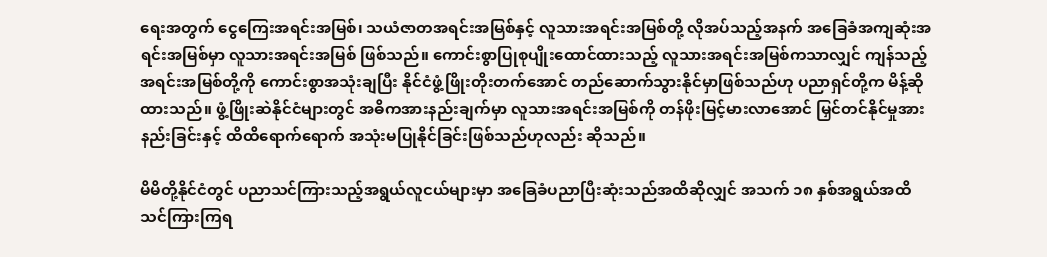ရေးအတွက် ငွေကြေးအရင်းအမြစ်၊ သယံဇာတအရင်းအမြစ်နှင့် လူသားအရင်းအမြစ်တို့ လိုအပ်သည့်အနက် အခြေခံအကျဆုံးအရင်းအမြစ်မှာ လူသားအရင်းအမြစ် ဖြစ်သည်။ ကောင်းစွာပြုစုပျိုးထောင်ထားသည့် လူသားအရင်းအမြစ်ကသာလျှင် ကျန်သည့်အရင်းအမြစ်တို့ကို ကောင်းစွာအသုံးချပြီး နိုင်ငံဖွံ့ဖြိုးတိုးတက်အောင် တည်ဆောက်သွားနိုင်မှာဖြစ်သည်ဟု ပညာရှင်တို့က မိန့်ဆိုထားသည်။ ဖွံ့ဖြိုးဆဲနိုင်ငံများတွင် အဓိကအားနည်းချက်မှာ လူသားအရင်းအမြစ်ကို တန်ဖိုးမြင့်မားလာအောင် မြှင်တင်နိုင်မှုအားနည်းခြင်းနှင့် ထိထိရောက်ရောက် အသုံးမပြုနိုင်ခြင်းဖြစ်သည်ဟုလည်း ဆိုသည်။

မိမိတို့နိုင်ငံတွင် ပညာသင်ကြားသည့်အရွယ်လူငယ်များမှာ အခြေခံပညာပြီးဆုံးသည်အထိဆိုလျှင် အသက် ၁၈ နှစ်အရွယ်အထိသင်ကြားကြရ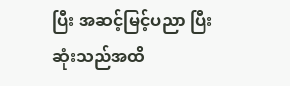ပြီး အဆင့်မြင့်ပညာ ပြီးဆုံးသည်အထိ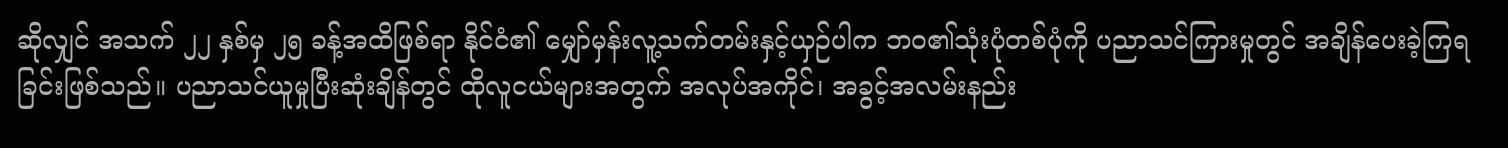ဆိုလျှင် အသက် ၂၂ နှစ်မှ ၂၅ ခန့်အထိဖြစ်ရာ နိုင်ငံ၏ မျှော်မှန်းလူ့သက်တမ်းနှင့်ယှဉ်ပါက ဘဝ၏သုံးပုံတစ်ပုံကို ပညာသင်ကြားမှုတွင် အချိန်ပေးခဲ့ကြရခြင်းဖြစ်သည်။ ပညာသင်ယူမှုပြီးဆုံးချိန်တွင် ထိုလူငယ်များအတွက် အလုပ်အကိုင်၊ အခွင့်အလမ်းနည်း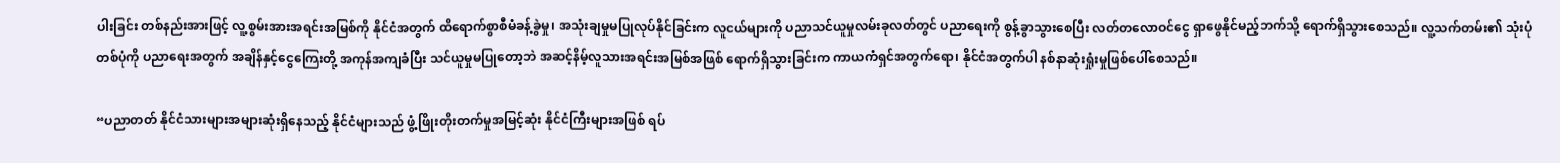ပါးခြင်း တစ်နည်းအားဖြင့် လူ့စွမ်းအားအရင်းအမြစ်ကို နိုင်ငံအတွက် ထိရောက်စွာစီမံခန့်ခွဲမှု၊ အသုံးချမှုမပြုလုပ်နိုင်ခြင်းက လူငယ်များကို ပညာသင်ယူမှုလမ်းခုလတ်တွင် ပညာရေးကို စွန့်ခွာသွားစေပြီး လတ်တလောဝင်ငွေ ရှာဖွေနိုင်မည့်ဘက်သို့ ရောက်ရှိသွားစေသည်။ လူ့သက်တမ်း၏ သုံးပုံတစ်ပုံကို ပညာရေးအတွက် အချိန်နှင့်ငွေကြေးတို့ အကုန်အကျခံပြီး သင်ယူမှုမပြုတော့ဘဲ အဆင့်နိမ့်လူသားအရင်းအမြစ်အဖြစ် ရောက်ရှိသွားခြင်းက ကာယကံရှင်အတွက်ရော၊ နိုင်ငံအတွက်ပါ နစ်နာဆုံးရှုံးမှုဖြစ်ပေါ်စေသည်။

“ပညာတတ် နိုင်ငံသားများအများဆုံးရှိနေသည့် နိုင်ငံများသည် ဖွံ့ဖြိုးတိုးတက်မှုအမြင့်ဆုံး နိုင်ငံကြီးများအဖြစ် ရပ်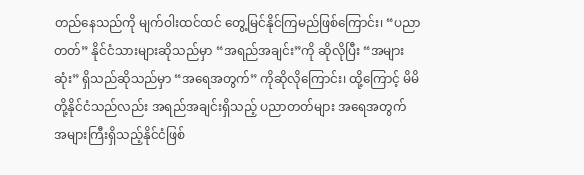တည်နေသည်ကို မျက်ဝါးထင်ထင် တွေ့မြင်နိုင်ကြမည်ဖြစ်ကြောင်း၊ “ပညာတတ်” နိုင်ငံသားများဆိုသည်မှာ “အရည်အချင်း”ကို ဆိုလိုပြီး “အများဆုံး” ရှိသည်ဆိုသည်မှာ “အရေအတွက်” ကိုဆိုလိုကြောင်း၊ ထို့ကြောင့် မိမိတို့နိုင်ငံသည်လည်း အရည်အချင်းရှိသည့် ပညာတတ်များ အရေအတွက် အများကြီးရှိသည့်နိုင်ငံဖြစ်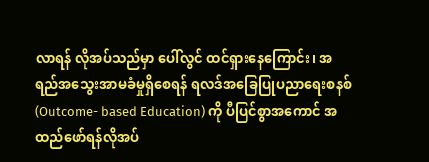လာရန် လိုအပ်သည်မှာ ပေါ်လွင် ထင်ရှားနေကြောင်း၊ အရည်အသွေးအာမခံမှုရှိစေရန် ရလဒ်အခြေပြုပညာရေးစနစ် (Outcome- based Education) ကို ပီပြင်စွာအကောင် အထည်ဖော်ရန်လိုအပ်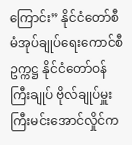ကြောင်း” နိုင်ငံတော်စီမံအုပ်ချုပ်ရေးကောင်စီဥက္ကဋ္ဌ နိုင်ငံတော်ဝန်ကြီးချုပ် ဗိုလ်ချုပ်မှူးကြီးမင်းအောင်လှိုင်က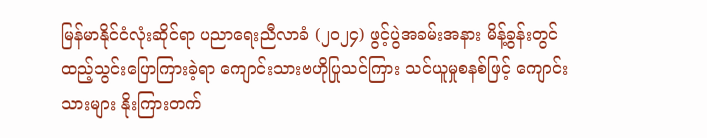မြန်မာနိုင်ငံလုံးဆိုင်ရာ ပညာရေးညီလာခံ (၂၀၂၄) ဖွင့်ပွဲအခမ်းအနား မိန့်ခွန်းတွင်ထည့်သွင်းပြောကြားခဲ့ရာ ကျောင်းသားဗဟိုပြုသင်ကြား သင်ယူမှုစနစ်ဖြင့် ကျောင်းသားများ နိုးကြားတက်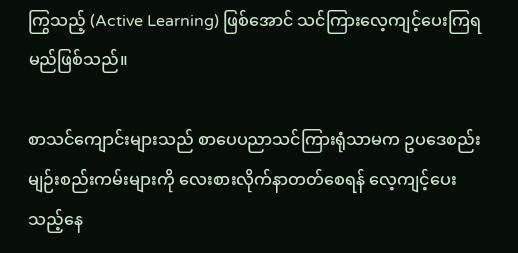ကြွသည့် (Active Learning) ဖြစ်အောင် သင်ကြားလေ့ကျင့်ပေးကြရမည်ဖြစ်သည်။

စာသင်ကျောင်းများသည် စာပေပညာသင်ကြားရုံသာမက ဥပဒေစည်းမျဉ်းစည်းကမ်းများကို လေးစားလိုက်နာတတ်စေရန် လေ့ကျင့်ပေးသည့်နေ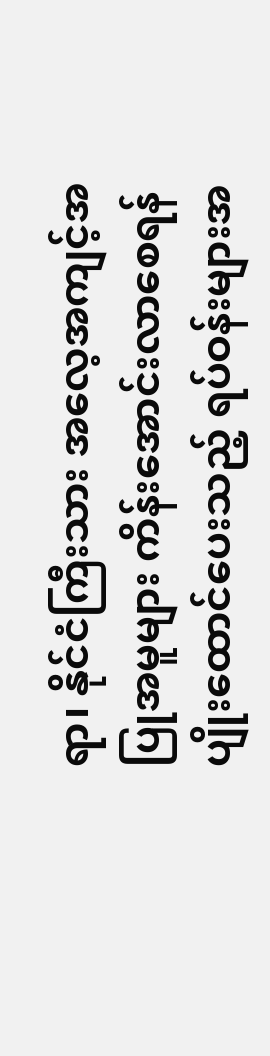ရာ၊ နိုင်ငံကြီးသား အလေ့အကျင့်အပြုအမူများ ကိန်းအောင်းလာစေရန် ပျိုးထောင်ပေးသည့် ရပ်ဝန်းများအ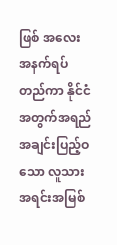ဖြစ် အလေးအနက်ရပ်တည်ကာ နိုင်ငံအတွက်အရည်အချင်းပြည့်ဝသော လူသားအရင်းအမြစ်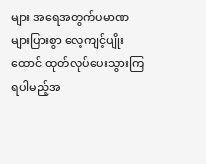များ အရေအတွက်ပမာဏများပြားစွာ လေ့ကျင့်ပျိုးထောင် ထုတ်လုပ်ပေးသွားကြရပါမည့်အ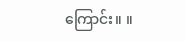ကြောင်း။ ။